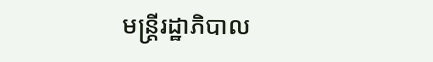មន្ត្រីរដ្ឋាភិបាល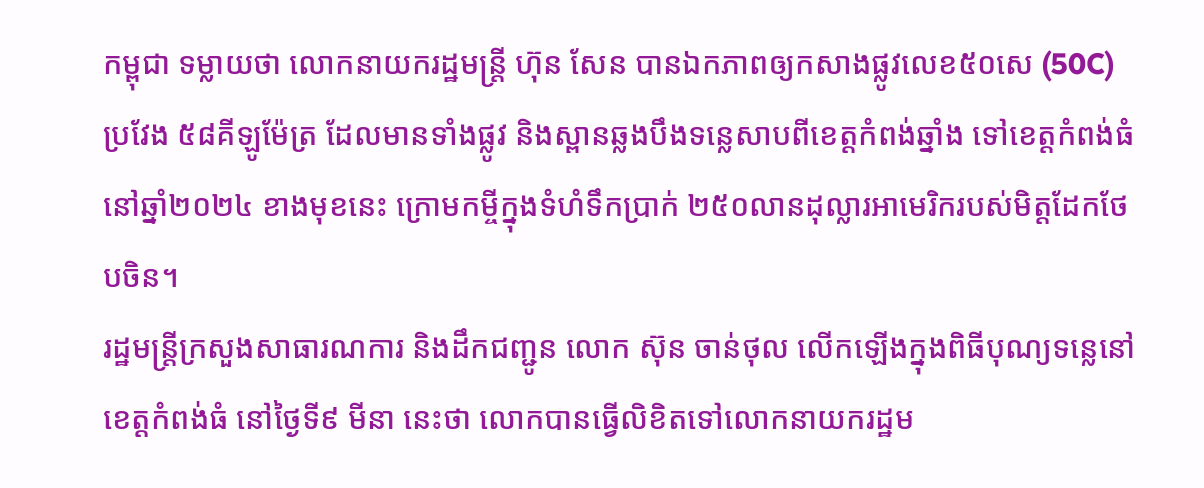កម្ពុជា ទម្លាយថា លោកនាយករដ្ឋមន្ត្រី ហ៊ុន សែន បានឯកភាពឲ្យកសាងផ្លូវលេខ៥០សេ (50C) ប្រវែង ៥៨គីឡូម៉ែត្រ ដែលមានទាំងផ្លូវ និងស្ពានឆ្លងបឹងទន្លេសាបពីខេត្តកំពង់ឆ្នាំង ទៅខេត្តកំពង់ធំ នៅឆ្នាំ២០២៤ ខាងមុខនេះ ក្រោមកម្ចីក្នុងទំហំទឹកប្រាក់ ២៥០លានដុល្លារអាមេរិករបស់មិត្តដែកថែបចិន។
រដ្ឋមន្ត្រីក្រសួងសាធារណការ និងដឹកជញ្ជូន លោក ស៊ុន ចាន់ថុល លើកឡើងក្នុងពិធីបុណ្យទន្លេនៅខេត្តកំពង់ធំ នៅថ្ងៃទី៩ មីនា នេះថា លោកបានធ្វើលិខិតទៅលោកនាយករដ្ឋម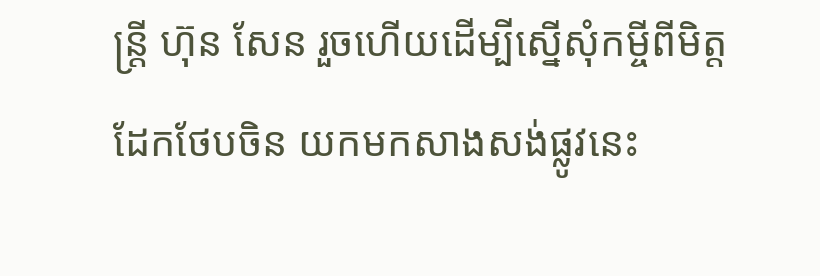ន្ត្រី ហ៊ុន សែន រួចហើយដើម្បីស្នើសុំកម្ចីពីមិត្តដែកថែបចិន យកមកសាងសង់ផ្លូវនេះ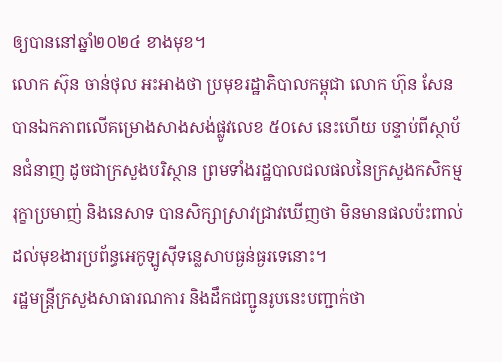ឲ្យបាននៅឆ្នាំ២០២៤ ខាងមុខ។
លោក ស៊ុន ចាន់ថុល អះអាងថា ប្រមុខរដ្ឋាភិបាលកម្ពុជា លោក ហ៊ុន សែន បានឯកភាពលើគម្រោងសាងសង់ផ្លូវលេខ ៥០សេ នេះហើយ បន្ទាប់ពីស្ថាប័នជំនាញ ដូចជាក្រសួងបរិស្ថាន ព្រមទាំងរដ្ឋបាលជលផលនៃក្រសួងកសិកម្ម រុក្ខាប្រមាញ់ និងនេសាទ បានសិក្សាស្រាវជ្រាវឃើញថា មិនមានផលប៉ះពាល់ដល់មុខងារប្រព័ន្ធអេកូឡូស៊ីទន្លេសាបធ្ងន់ធ្ងរទេនោះ។
រដ្ឋមន្ត្រីក្រសួងសាធារណការ និងដឹកជញ្ជូនរូបនេះបញ្ជាក់ថា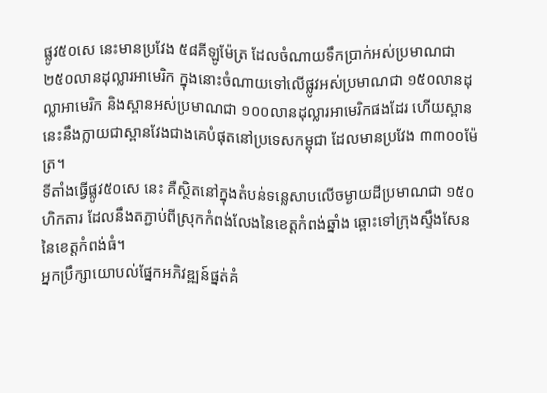ផ្លូវ៥០សេ នេះមានប្រវែង ៥៨គីឡូម៉ែត្រ ដែលចំណាយទឹកប្រាក់អស់ប្រមាណជា ២៥០លានដុល្លារអាមេរិក ក្នុងនោះចំណាយទៅលើផ្លូវអស់ប្រមាណជា ១៥០លានដុល្លាអាមេរិក និងស្ពានអស់ប្រមាណជា ១០០លានដុល្លារអាមេរិកផងដែរ ហើយស្ពាននេះនឹងក្លាយជាស្ពានវែងជាងគេបំផុតនៅប្រទេសកម្ពុជា ដែលមានប្រវែង ៣៣០០ម៉ែត្រ។
ទីតាំងធ្វើផ្លូវ៥០សេ នេះ គឺស្ថិតនៅក្នុងតំបន់ទន្លេសាបលើចម្ងាយដីប្រមាណជា ១៥០ហិកតារ ដែលនឹងតភ្ជាប់ពីស្រុកកំពង់លែងនៃខេត្តកំពង់ឆ្នាំង ឆ្ពោះទៅក្រុងស្ទឹងសែន នៃខេត្តកំពង់ធំ។
អ្នកប្រឹក្សាយោបល់ផ្នែកអភិវឌ្ឍន៍ផ្នត់គំ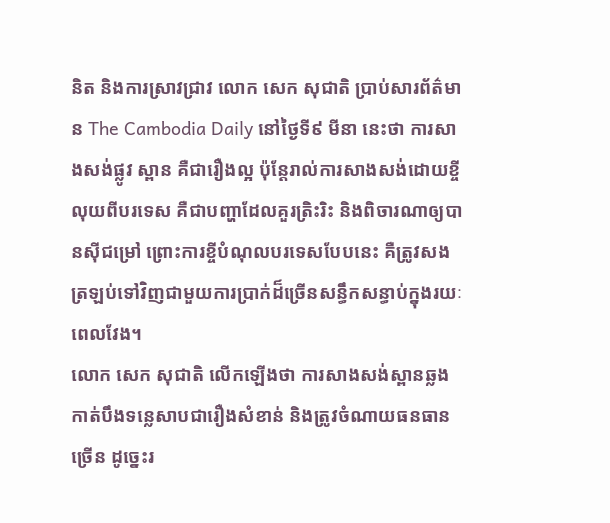និត និងការស្រាវជ្រាវ លោក សេក សុជាតិ ប្រាប់សារព័ត៌មាន The Cambodia Daily នៅថ្ងៃទី៩ មីនា នេះថា ការសាងសង់ផ្លូវ ស្ពាន គឺជារឿងល្អ ប៉ុន្តែរាល់ការសាងសង់ដោយខ្ចីលុយពីបរទេស គឺជាបញ្ហាដែលគួរត្រិះរិះ និងពិចារណាឲ្យបានស៊ីជម្រៅ ព្រោះការខ្ចីបំណុលបរទេសបែបនេះ គឺត្រូវសងត្រឡប់ទៅវិញជាមួយការប្រាក់ដ៏ច្រើនសន្ធឹកសន្ធាប់ក្នុងរយៈពេលវែង។
លោក សេក សុជាតិ លើកឡើងថា ការសាងសង់ស្ពានឆ្លងកាត់បឹងទន្លេសាបជារឿងសំខាន់ និងត្រូវចំណាយធនធានច្រើន ដូច្នេះរ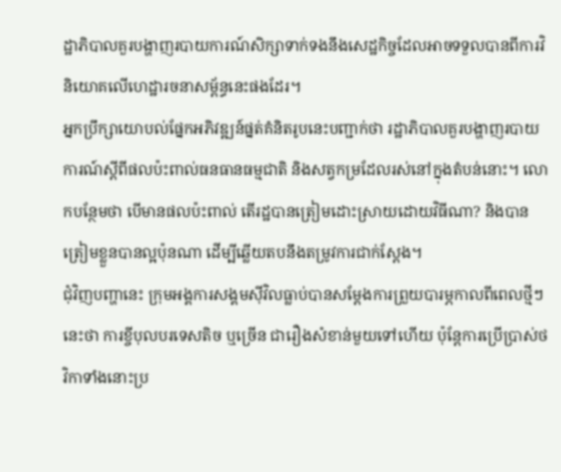ដ្ឋាភិបាលគួរបង្ហាញរបាយការណ៍សិក្សាទាក់ទងនឹងសេដ្ឋកិច្ចដែលអាចទទួលបានពីការវិនិយោគលើហេដ្ឋារចនាសម្ព័ន្ធនេះផងដែរ។
អ្នកប្រឹក្សាយោបល់ផ្នែកអភិវឌ្ឍន៍ផ្នត់គំនិតរូបនេះបញ្ជាក់ថា រដ្ឋាភិបាលគួរបង្ហាញរបាយការណ៍ស្ដីពីផលប៉ះពាល់ធនធានធម្មជាតិ និងសត្វកម្រដែលរស់នៅក្នុងតំបន់នោះ។ លោកបន្ថែមថា បើមានផលប៉ះពាល់ តើរដ្ឋបានត្រៀមដោះស្រាយដោយវិធីណា? និងបានត្រៀមខ្លួនបានល្អប៉ុនណា ដើម្បីឆ្លើយតបនឹងតម្រូវការជាក់ស្ដែង។
ជុំវិញបញ្ហានេះ ក្រុមអង្គការសង្គមស៊ីវិលធ្លាប់បានសម្ដែងការព្រួយបារម្ភកាលពីពេលថ្មីៗនេះថា ការខ្ចីបុលបរទេសតិច ឬច្រើន ជារឿងសំខាន់មួយទៅហើយ ប៉ុន្តែការប្រើប្រាស់ថវិកាទាំងនោះប្រ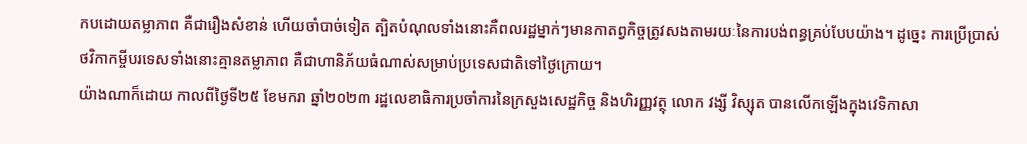កបដោយតម្លាភាព គឺជារឿងសំខាន់ ហើយចាំបាច់ទៀត ត្បិតបំណុលទាំងនោះគឺពលរដ្ឋម្នាក់ៗមានកាតព្វកិច្ចត្រូវសងតាមរយៈនៃការបង់ពន្ធគ្រប់បែបយ៉ាង។ ដូច្នេះ ការប្រើប្រាស់ថវិកាកម្ចីបរទេសទាំងនោះគ្មានតម្លាភាព គឺជាហានិភ័យធំណាស់សម្រាប់ប្រទេសជាតិទៅថ្ងៃក្រោយ។
យ៉ាងណាក៏ដោយ កាលពីថ្ងៃទី២៥ ខែមករា ឆ្នាំ២០២៣ រដ្ឋលេខាធិការប្រចាំការនៃក្រសួងសេដ្ឋកិច្ច និងហិរញ្ញវត្ថុ លោក វង្សី វិស្សុត បានលើកឡើងក្នុងវេទិកាសា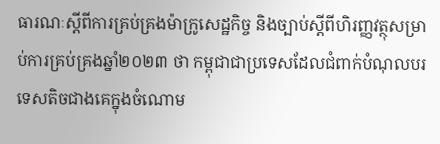ធារណៈស្ដីពីការគ្រប់គ្រងម៉ាក្រូសេដ្ឋកិច្ច និងច្បាប់ស្ដីពីហិរញ្ញវត្ថុសម្រាប់ការគ្រប់គ្រងឆ្នាំ២០២៣ ថា កម្ពុជាជាប្រទេសដែលជំពាក់បំណុលបរទេសតិចជាងគេក្នុងចំណោម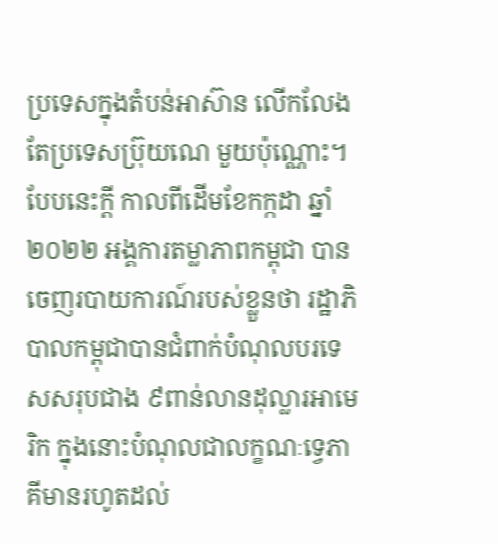ប្រទេសក្នុងតំបន់អាស៊ាន លើកលែងតែប្រទេសប្រ៊ុយណេ មួយប៉ុណ្ណោះ។
បែបនេះក្តី កាលពីដើមខែកក្កដា ឆ្នាំ២០២២ អង្គការតម្លាភាពកម្ពុជា បានចេញរបាយការណ៍របស់ខ្លួនថា រដ្ឋាភិបាលកម្ពុជាបានជំពាក់បំណុលបរទេសសរុបជាង ៩ពាន់លានដុល្លារអាមេរិក ក្នុងនោះបំណុលជាលក្ខណៈទ្វេភាគីមានរហូតដល់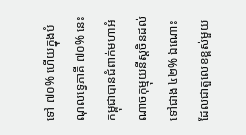ទៅ ៧០% ហើយក្នុងបំណុលទ្វេភាគី ៧០% នេះ កម្ពុជាបានជំពាក់មហាអំណាចកុម្មុយនីស្តចិនដល់ទៅជាង ៤២% ឯណោះ ដែលជាតួលេខខ្ពស់មួយ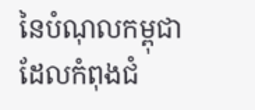នៃបំណុលកម្ពុជាដែលកំពុងជំ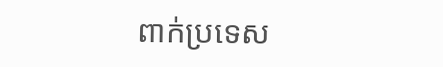ពាក់ប្រទេស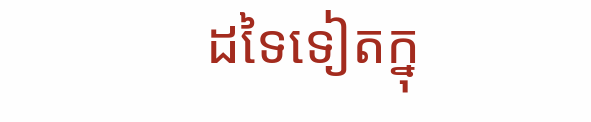ដទៃទៀតក្នុ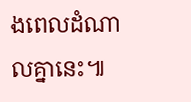ងពេលដំណាលគ្នានេះ៕